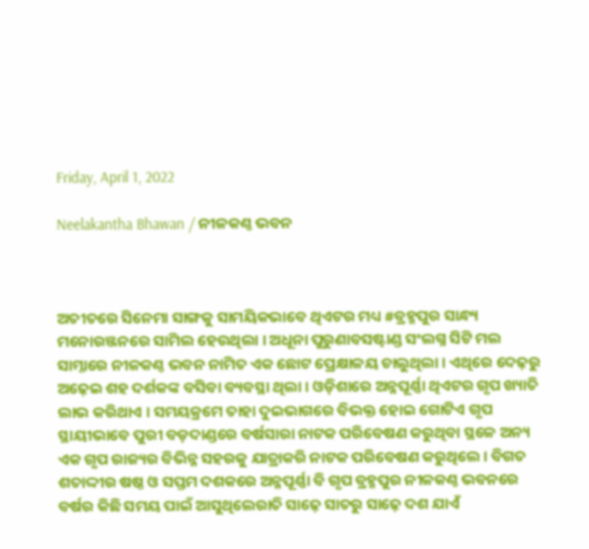Friday, April 1, 2022

Neelakantha Bhawan / ନୀଳକଣ୍ଠ ଭବନ



ଅତୀତରେ ସିନେମା ସାଙ୍ଗକୁ ସାମୟିକଭାବେ ଥିଏଟର ମଧ୍ୟ #ବ୍ରହ୍ମପୁର ସାନ୍ଧ୍ୟ ମନୋରଞ୍ଜନରେ ସାମିଲ ହେଉଥିଲା । ଅଧୂନା ପୁରୁଣାବସଷ୍ଟାଣ୍ଡ ସଂଲଗ୍ନ ସିଟି ମଲ ସାମ୍ନାରେ ନୀଳକଣ୍ଠ ଭବନ ନାମିତ ଏକ ଛୋଟ ପ୍ରେକ୍ଷାଳୟ ଚାଲୁଥିଲା । ଏଥିରେ ଦେଢ଼ରୁ ଅଢ଼େଇ ଶହ ଦର୍ଶକଙ୍କ ବସିବା ବ୍ୟବସ୍ଥା ଥିଲା । ଓଡ଼ିଶାରେ ଅନ୍ନପୂର୍ଣ୍ଣା ଥିଏଟର ଗୃପ ଖ୍ୟାତି ଲାଭ କରିଥାଏ । ସମୟକ୍ରମେ ତାହା ଦୁଇଭାଗରେ ବିଭକ୍ତ ହୋଇ ଗୋଟିଏ ଗୃପ ସ୍ଥାୟୀଭାବେ ପୁରୀ ବଡ଼ଦାଣ୍ଡରେ ବର୍ଷସାରା ନାଟକ ପରିବେଷଣ କରୁଥିବା ସ୍ଥଳେ ଅନ୍ୟ ଏକ ଗୃପ ରାଜ୍ୟର ବିଭିନ୍ନ ସହରକୁ ଯାତ୍ରାକରି ନାଟକ ପରିବେଷଣ କରୁଥିଲେ । ବିଗତ ଶତାଦ୍ଦୀର ଷଷ୍ଠ ଓ ସପ୍ତମ ଦଶକରେ ଅନ୍ନପୂର୍ଣ୍ଣା ବି ଗୃପ ବ୍ରହ୍ମପୁର ନୀଳକଣ୍ଠ ଭବନରେ ବର୍ଷର କିଛି ସମୟ ପାଇଁ ଆସୁଥିଲେରାତି ସାଢ଼େ ସାତରୁ ସାଢ଼େ ଦଶ ଯାଏଁ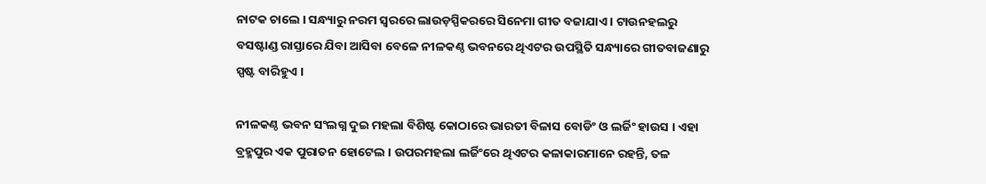ନାଟକ ଚାଲେ । ସନ୍ଧ୍ୟାରୁ ନରମ ସ୍ୱରରେ ଲାଉଡ଼ସ୍ପିକରରେ ସିନେମା ଗୀତ ବଜାଯାଏ । ଟାଉନହଲରୁ ବସଷ୍ଟାଣ୍ଡ ରାସ୍ତାରେ ଯିବା ଆସିବା ବେଳେ ନୀଳକଣ୍ଠ ଭବନରେ ଥିଏଟର ଉପସ୍ଥିତି ସନ୍ଧ୍ୟାରେ ଗୀତବାଜଣାରୁ ସ୍ପଷ୍ଟ ବାରିହୁଏ ।

ନୀଳକଣ୍ଠ ଭବନ ସଂଲଗ୍ନ ଦୁଇ ମହଲା ବିଶିଷ୍ଟ କୋଠାରେ ଭାରତୀ ବିଳାସ ବୋଡିଂ ଓ ଲର୍ଜିଂ ହାଉସ । ଏହା ବ୍ରହ୍ମପୁର ଏକ ପୁରାତନ ହୋଟେଲ । ଉପରମହଲା ଲର୍ଜିଂରେ ଥିଏଟର କଳାକାରମାନେ ରହନ୍ତି, ତଳ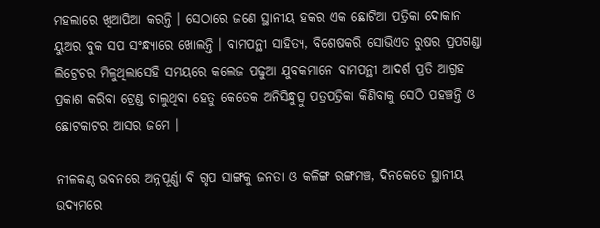ମହଲାରେ ଖିଆପିଆ କରନ୍ତି । ସେଠାରେ ଜଣେ ସ୍ଥାନୀୟ ହକର ଏକ ଛୋଟିଆ ପତ୍ରିକା ଦୋକାନ ୟୁଅର ବୁକ ସପ ସଂନ୍ଧ୍ୟାରେ ଖୋଲନ୍ତି । ବାମପନ୍ଥୀ ସାହିତ୍ୟ, ବିଶେଷକରି ସୋଭିଏତ ରୁଷର ପ୍ରପଗଣ୍ଡା ଲିଟ୍ରେଚର ମିଳୁଥିଲାସେହି ସମୟରେ କଲେଜ ପଢୁଆ ଯୁବକମାନେ ବାମପନ୍ଥୀ ଆଦର୍ଶ ପ୍ରତି ଆଗ୍ରହ ପ୍ରକାଶ କରିବା ଟ୍ରେଣ୍ଡ ଚାଲୁଥିବା ହେତୁ କେତେକ ଅନିସିନ୍ଧୁତ୍ସୁ ପତ୍ରପତ୍ରିକା କିଣିବାକୁ ସେଠି ପହଞ୍ଚନ୍ତି ଓ ଛୋଟକାଟର ଆସର ଜମେ ।

ନୀଳକଣ୍ଠ ଭବନରେ ଅନ୍ନପୂର୍ଣ୍ଣା ବି ଗୃପ ସାଙ୍ଗକୁ ଜନତା ଓ କଳିଙ୍ଗ ରଙ୍ଗମଞ୍ଚ, ଦିନକେତେ ସ୍ଥାନୀୟ ଉଦ୍ୟମରେ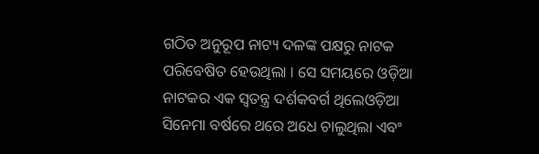ଗଠିତ ଅନୁରୂପ ନାଟ୍ୟ ଦଳଙ୍କ ପକ୍ଷରୁ ନାଟକ ପରିବେଷିତ ହେଉଥିଲା । ସେ ସମୟରେ ଓଡ଼ିଆ ନାଟକର ଏକ ସ୍ୱତନ୍ତ୍ର ଦର୍ଶକବର୍ଗ ଥିଲେଓଡ଼ିଆ ସିନେମା ବର୍ଷରେ ଥରେ ଅଧେ ଚାଲୁଥିଲା ଏବଂ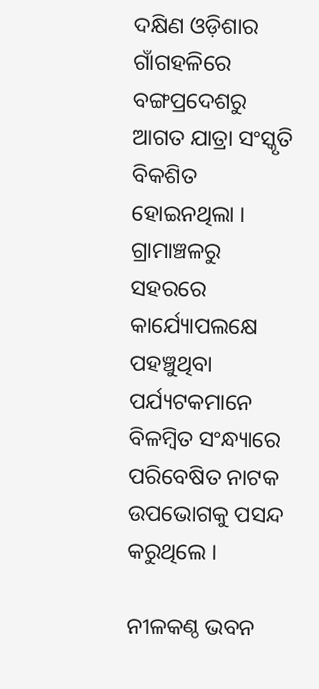ଦକ୍ଷିଣ ଓଡ଼ିଶାର ଗାଁଗହଳିରେ ବଙ୍ଗପ୍ରଦେଶରୁ ଆଗତ ଯାତ୍ରା ସଂସ୍କୃତି ବିକଶିତ ହୋଇନଥିଲା । ଗ୍ରାମାଞ୍ଚଳରୁ ସହରରେ କାର୍ଯ୍ୟୋପଲକ୍ଷେ ପହଞ୍ଚୁଥିବା ପର୍ଯ୍ୟଟକମାନେ ବିଳମ୍ୱିତ ସଂନ୍ଧ୍ୟାରେ ପରିବେଷିତ ନାଟକ ଉପଭୋଗକୁ ପସନ୍ଦ କରୁଥିଲେ ।

ନୀଳକଣ୍ଠ ଭବନ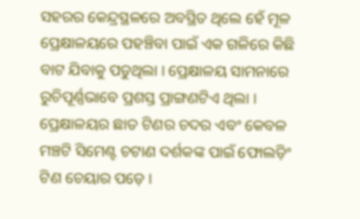ସହରର କେନ୍ଦ୍ରସ୍ଥଳରେ ଅବସ୍ଥିତ ଥିଲେ ହେଁ ମୂଳ ପ୍ରେକ୍ଷାଳୟରେ ପହଞ୍ଚିବା ପାଇଁ ଏକ ଗଳିରେ କିଛି ବାଟ ଯିବାକୁ ପଡୁଥିଲା । ପ୍ରେକ୍ଷାଳୟ ସାମନାରେ ରୁଚିପୂର୍ଣ୍ଣଭାବେ ପ୍ରଶସ୍ତ ପ୍ରାଙ୍ଗଣଟିଏ ଥିଲା । ପ୍ରେକ୍ଷାଳୟର ଛାତ ଟିଣର ଚଦର ଏବଂ କେବଳ ମଞ୍ଚଟି ସିମେଣ୍ଟ ଚଟାଣ ଦର୍ଶକଙ୍କ ପାଇଁ ଫୋଲଡ଼ିଂ ଟିଣ ଚେୟାର ପଡ଼େ ।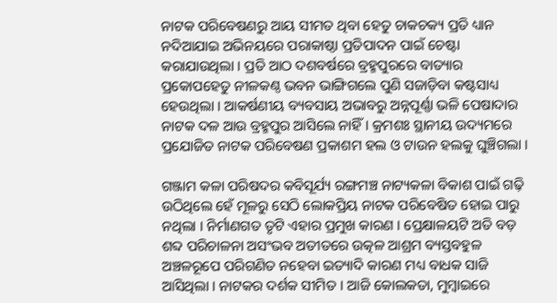ନାଟକ ପରିବେଷଣରୁ ଆୟ ସୀମତ ଥିବା ହେତୁ ଚାକଚକ୍ୟ ପ୍ରତି ଧ୍ୟାନ ନଦିଆଯାଇ ଅଭିନୟରେ ପରାକାଷ୍ଠା ପ୍ରତିପାଦନ ପାଇଁ ଚେଷ୍ଟା କରାଯାଉଥିଲା । ପ୍ରତି ଆଠ ଦଶବର୍ଷରେ ବ୍ରହ୍ମପୁରରେ ବାତ୍ୟାର ପ୍ରକୋପହେତୁ ନୀଳକଣ୍ଠ ଭବନ ଭାଙ୍ଗିଗଲେ ପୁଣି ସଜାଡ଼ିବା କଷ୍ଟସାଧ୍ୟ ହେଉଥିଲା । ଆକର୍ଷଣୀୟ ବ୍ୟବସାୟ ଅଭାବରୁ ଅନ୍ନପୂର୍ଣ୍ଣା ଭଳି ପେଷାଦାର ନାଟକ ଦଳ ଆଉ ବ୍ରହ୍ମପୁର ଆସିଲେ ନାହିଁ । କ୍ରମଶଃ ସ୍ଥାନୀୟ ଉଦ୍ୟମରେ ପ୍ରଯୋଜିତ ନାଟକ ପରିବେଷଣ ପ୍ରକାଶମ ହଲ ଓ ଟାଉନ ହଲକୁ ଘୁଞ୍ଚିଗଲା ।

ଗଞ୍ଜାମ କଳା ପରିଷଦର କବିସୂର୍ଯ୍ୟ ରଙ୍ଗମଞ୍ଚ ନାଟ୍ୟକଳା ବିକାଶ ପାଇଁ ଗଢ଼ି ଉଠିଥିଲେ ହେଁ ମୂଳରୁ ସେଠି ଲୋକପ୍ରିୟ ନାଟକ ପରିବେଷିତ ହୋଇ ପାରୁ ନଥିଲା । ନିର୍ମାଣଗତ ତୃଟି ଏହାର ପ୍ରମୁଖ କାରଣ । ପ୍ରେକ୍ଷାଳୟଟି ଅତି ବଡ଼ ଶବ୍ଦ ପରିଚାଳନା ଅସଂଭବ ଅତୀତରେ ଉତ୍କଳ ଆଶ୍ରମ ବ୍ୟସ୍ତବହୁଳ ଅଞ୍ଚଳରୂପେ ପରିଗଣିତ ନହେବା ଇତ୍ୟାଦି କାରଣ ମଧ୍ୟ ବାଧକ ସାଜି ଆସିଥିଲା । ନାଟକର ଦର୍ଶକ ସୀମିତ । ଆଜି କୋଲକତା, ମୁମ୍ୱାଇରେ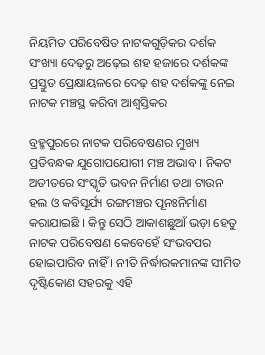ନିୟମିତ ପରିବେଷିତ ନାଟକଗୁଡ଼ିକର ଦର୍ଶକ ସଂଖ୍ୟା ଦେଢ଼ରୁ ଅଢ଼େଇ ଶହ ହଜାରେ ଦର୍ଶକଙ୍କ ପ୍ରସ୍ତୁତ ପ୍ରେକ୍ଷାୟଳରେ ଦେଢ଼ ଶହ ଦର୍ଶକଙ୍କୁ ନେଇ ନାଟକ ମଞ୍ଚସ୍ଥ କରିବା ଆଶ୍ୱସ୍ତିକର

ବ୍ରହ୍ମପୁରରେ ନାଟକ ପରିବେଷଣର ମୁଖ୍ୟ ପ୍ରତିବନ୍ଧକ ଯୁଗୋପଯୋଗୀ ମଞ୍ଚ ଅଭାବ । ନିକଟ ଅତୀତରେ ସଂସ୍କୃତି ଭବନ ନିର୍ମାଣ ତଥା ଟାଉନ ହଲ ଓ କବିସୂର୍ଯ୍ୟ ରଙ୍ଗମଞ୍ଚର ପୂନଃନିର୍ମାଣ କରାଯାଇଛି । କିନ୍ତୁ ସେଠି ଆକାଶଛୁଆଁ ଭଡ଼ା ହେତୁ ନାଟକ ପରିବେଷଣ କେବେହେଁ ସଂଭବପର ହୋଇପାରିବ ନାହିଁ । ନୀତି ନିର୍ଦ୍ଧାରକମାନଙ୍କ ସୀମିତ ଦୃଷ୍ଟିକୋଣ ସହରକୁ ଏହି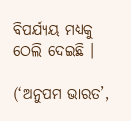ବିପର୍ଯ୍ୟୟ ମଧ୍ୟକୁ ଠେଲି ଦେଇଛି ।

(‘ଅନୁପମ ଭାରତ’,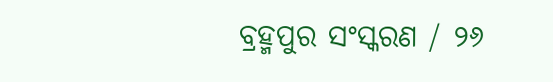ବ୍ରହ୍ମପୁର ସଂସ୍କରଣ / ୨୬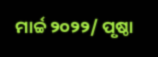ମାର୍ଚ୍ଚ ୨୦୨୨/ ପୃଷ୍ଠା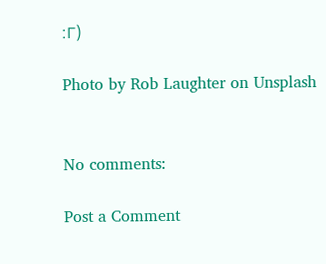:୮)

Photo by Rob Laughter on Unsplash


No comments:

Post a Comment